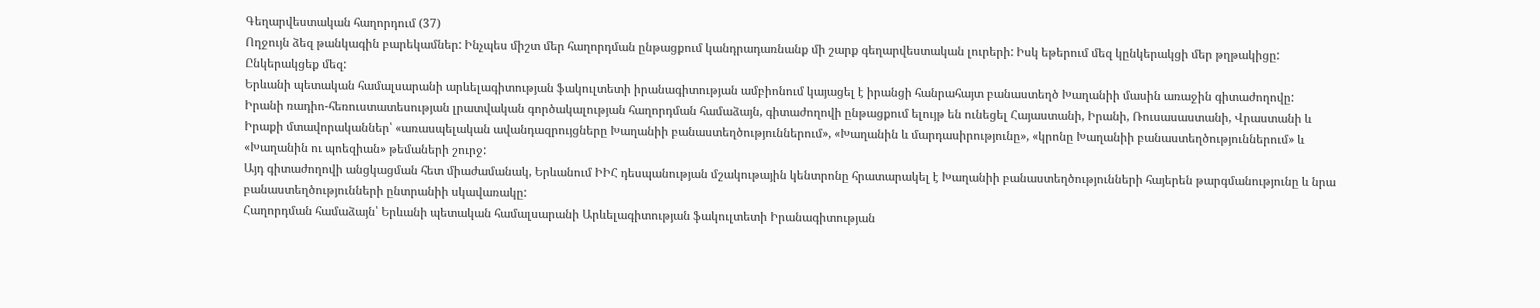Գեղարվեստական հաղորդում (37)
Ողջույն ձեզ թանկագին բարեկամներ: Ինչպես միշտ մեր հաղորդման ընթացքում կանդրադառնանք մի շարք գեղարվեստական լուրերի: Իսկ եթերում մեզ կընկերակցի մեր թղթակիցը: Ընկերակցեք մեզ:
Երևանի պետական համալսարանի արևելագիտության ֆակուլտետի իրանագիտության ամբիոնում կայացել է իրանցի հանրահայտ բանաստեղծ Խաղանիի մասին առաջին գիտաժողովը:
Իրանի ռադիո-հեռուստատեսության լրատվական գործակալության հաղորդման համաձայն, գիտաժողովի ընթացքում ելույթ են ունեցել Հայաստանի, Իրանի, Ռուսասաստանի, Վրաստանի և Իրաքի մտավորականներ՝ «առասպելական ավանդազրույցները Խաղանիի բանաստեղծություններում», «Խաղանին և մարդասիրությունը», «կրոնը Խաղանիի բանաստեղծություններում» և «Խաղանին ու պոեզիան» թեմաների շուրջ:
Այդ գիտաժողովի անցկացման հետ միաժամանակ, Երևանում ԻԻՀ դեսպանության մշակութային կենտրոնը հրատարակել է Խաղանիի բանաստեղծությունների հայերեն թարգմանությունը և նրա բանաստեղծությունների ընտրանիի սկավառակը:
Հաղորդման համաձայն՝ Երևանի պետական համալսարանի Արևելագիտության ֆակուլտետի Իրանագիտության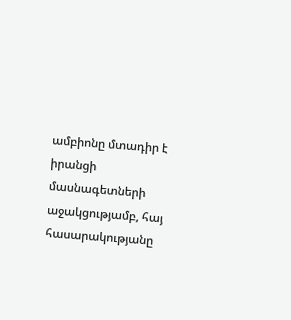ամբիոնը մտադիր է իրանցի մասնագետների աջակցությամբ, հայ հասարակությանը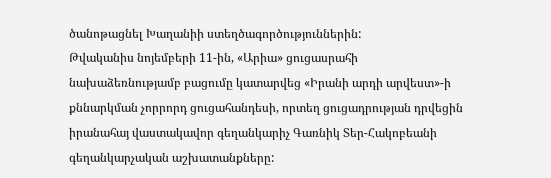ծանոթացնել Խաղանիի ստեղծագործություններին:
Թվականիս նոյեմբերի 11-ին, «Արիա» ցուցասրահի նախաձեռնությամբ բացումը կատարվեց «Իրանի արդի արվեստ»-ի քննարկման չորրորդ ցուցահանդեսի, որտեղ ցուցադրության դրվեցին իրանահայ վաստակավոր գեղանկարիչ Գառնիկ Տեր-Հակոբեանի գեղանկարչական աշխատանքները: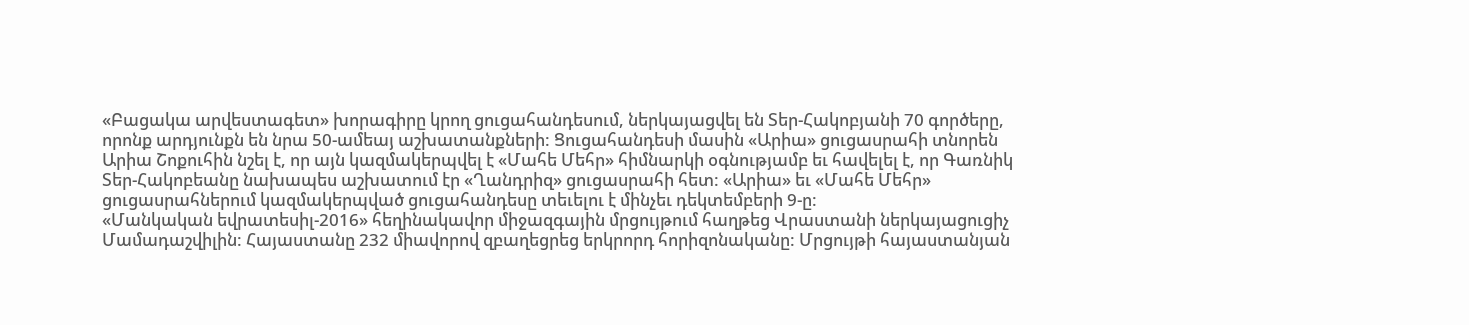«Բացակա արվեստագետ» խորագիրը կրող ցուցահանդեսում, ներկայացվել են Տեր-Հակոբյանի 70 գործերը, որոնք արդյունքն են նրա 50-ամեայ աշխատանքների: Ցուցահանդեսի մասին «Արիա» ցուցասրահի տնորեն Արիա Շոքուհին նշել է, որ այն կազմակերպվել է «Մահե Մեհր» հիմնարկի օգնությամբ եւ հավելել է, որ Գառնիկ Տեր-Հակոբեանը նախապես աշխատում էր «Ղանդրիզ» ցուցասրահի հետ: «Արիա» եւ «Մահե Մեհր» ցուցասրահներում կազմակերպված ցուցահանդեսը տեւելու է մինչեւ դեկտեմբերի 9-ը:
«Մանկական եվրատեսիլ-2016» հեղինակավոր միջազգային մրցույթում հաղթեց Վրաստանի ներկայացուցիչ Մամադաշվիլին: Հայաստանը 232 միավորով զբաղեցրեց երկրորդ հորիզոնականը: Մրցույթի հայաստանյան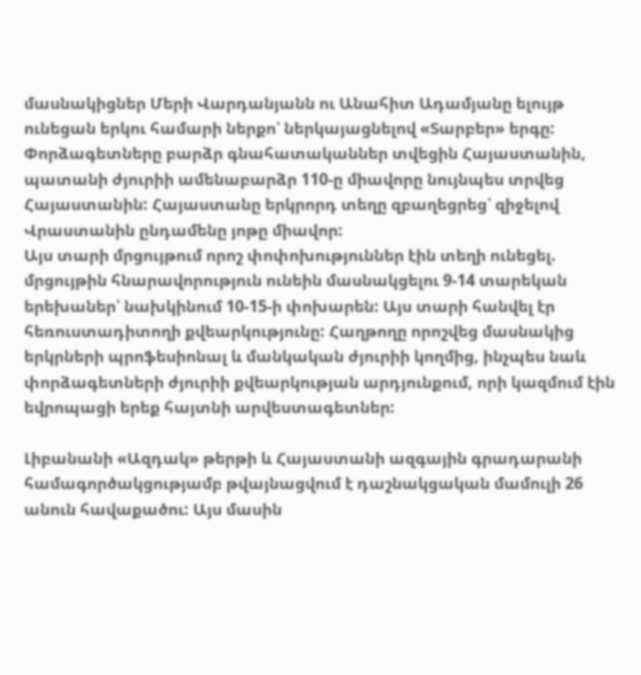մասնակիցներ Մերի Վարդանյանն ու Անահիտ Ադամյանը ելույթ ունեցան երկու համարի ներքո՝ ներկայացնելով «Տարբեր» երգը:
Փորձագետները բարձր գնահատականներ տվեցին Հայաստանին, պատանի ժյուրիի ամենաբարձր 110-ը միավորը նույնպես տրվեց Հայաստանին: Հայաստանը երկրորդ տեղը զբաղեցրեց՝ զիջելով Վրաստանին ընդամենը յոթը միավոր:
Այս տարի մրցույթում որոշ փոփոխություններ էին տեղի ունեցել. մրցույթին հնարավորություն ունեին մասնակցելու 9-14 տարեկան երեխաներ՝ նախկինում 10-15-ի փոխարեն: Այս տարի հանվել էր հեռուստադիտողի քվեարկությունը: Հաղթողը որոշվեց մասնակից երկրների պրոֆեսիոնալ և մանկական ժյուրիի կողմից, ինչպես նաև փորձագետների ժյուրիի քվեարկության արդյունքում, որի կազմում էին եվրոպացի երեք հայտնի արվեստագետներ:

Լիբանանի «Ազդակ» թերթի և Հայաստանի ազգային գրադարանի համագործակցությամբ թվայնացվում է դաշնակցական մամուլի 26 անուն հավաքածու: Այս մասին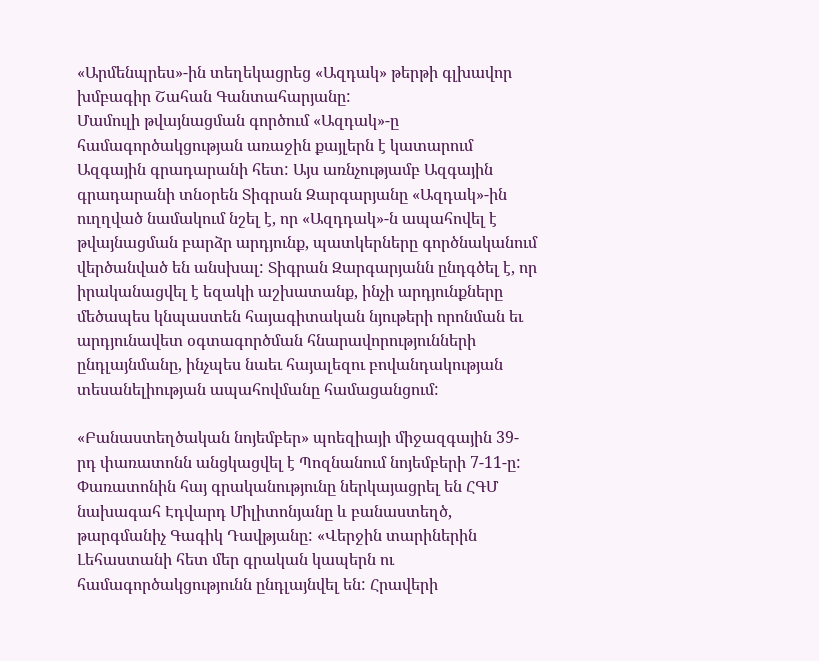«Արմենպրես»-ին տեղեկացրեց «Ազդակ» թերթի գլխավոր խմբագիր Շահան Գանտահարյանը:
Մամուլի թվայնացման գործում «Ազդակ»-ը համագործակցության առաջին քայլերն է կատարում Ազգային գրադարանի հետ: Այս առնչությամբ Ազգային գրադարանի տնօրեն Տիգրան Զարգարյանը «Ազդակ»-ին ուղղված նամակում նշել է, որ «Ազդդակ»-ն ապահովել է թվայնացման բարձր արդյունք, պատկերները գործնականում վերծանված են անսխալ: Տիգրան Զարգարյանն ընդգծել է, որ իրականացվել է եզակի աշխատանք, ինչի արդյունքները մեծապես կնպաստեն հայագիտական նյութերի որոնման եւ արդյունավետ օգտագործման հնարավորությունների ընդլայնմանը, ինչպես նաեւ հայալեզու բովանդակության տեսանելիության ապահովմանը համացանցում:

«Բանաստեղծական նոյեմբեր» պոեզիայի միջազգային 39-րդ փառատոնն անցկացվել է Պոզնանում նոյեմբերի 7-11-ը: Փառատոնին հայ գրականությունը ներկայացրել են ՀԳՄ նախագահ Էդվարդ Միլիտոնյանը և բանաստեղծ, թարգմանիչ Գագիկ Դավթյանը: «Վերջին տարիներին Լեհաստանի հետ մեր գրական կապերն ու համագործակցությունն ընդլայնվել են: Հրավերի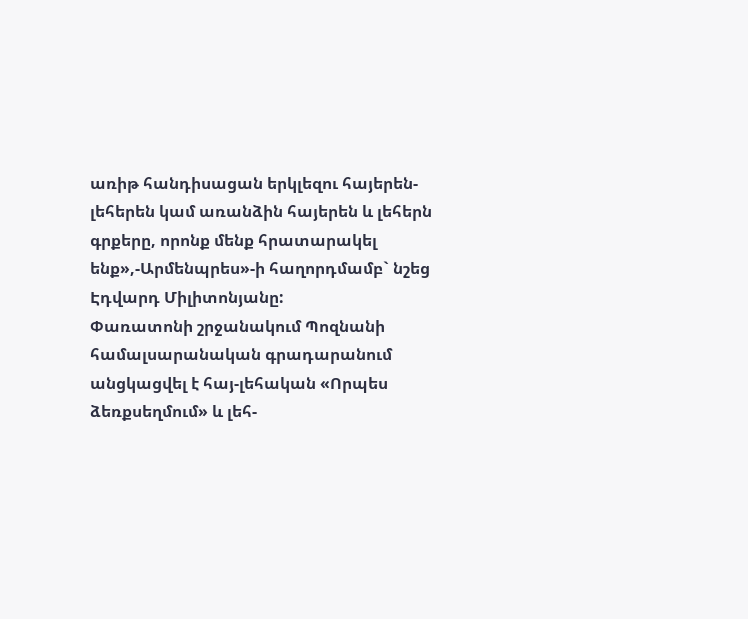առիթ հանդիսացան երկլեզու հայերեն-լեհերեն կամ առանձին հայերեն և լեհերն գրքերը, որոնք մենք հրատարակել ենք»,-Արմենպրես»-ի հաղորդմամբ` նշեց Էդվարդ Միլիտոնյանը:
Փառատոնի շրջանակում Պոզնանի համալսարանական գրադարանում անցկացվել է հայ-լեհական «Որպես ձեռքսեղմում» և լեհ-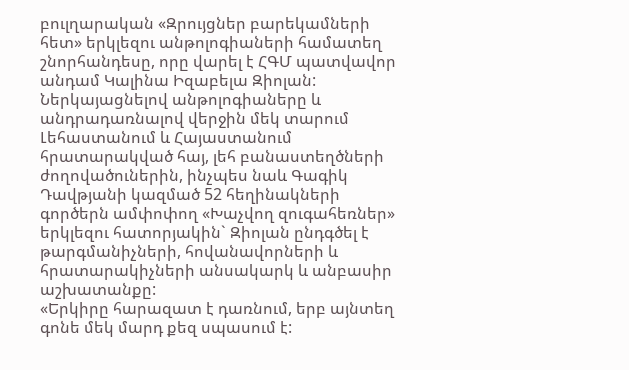բուլղարական «Զրույցներ բարեկամների հետ» երկլեզու անթոլոգիաների համատեղ շնորհանդեսը, որը վարել է ՀԳՄ պատվավոր անդամ Կալինա Իզաբելա Զիոլան:
Ներկայացնելով անթոլոգիաները և անդրադառնալով վերջին մեկ տարում Լեհաստանում և Հայաստանում հրատարակված հայ, լեհ բանաստեղծների ժողովածուներին, ինչպես նաև Գագիկ Դավթյանի կազմած 52 հեղինակների գործերն ամփոփող «Խաչվող զուգահեռներ» երկլեզու հատորյակին` Զիոլան ընդգծել է թարգմանիչների, հովանավորների և հրատարակիչների անսակարկ և անբասիր աշխատանքը:
«Երկիրը հարազատ է դառնում, երբ այնտեղ գոնե մեկ մարդ քեզ սպասում է: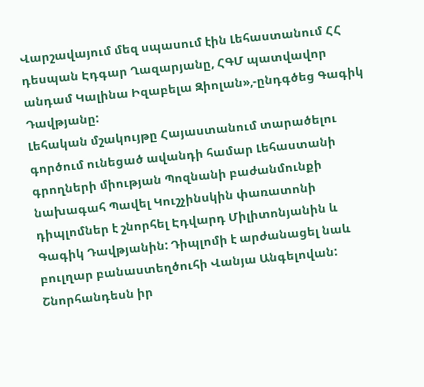Վարշավայում մեզ սպասում էին Լեհաստանում ՀՀ դեսպան Էդգար Ղազարյանը, ՀԳՄ պատվավոր անդամ Կալինա Իզաբելա Զիոլան»,-ընդգծեց Գագիկ Դավթյանը:
Լեհական մշակույթը Հայաստանում տարածելու գործում ունեցած ավանդի համար Լեհաստանի գրողների միության Պոզնանի բաժանմունքի նախագահ Պավել Կուշչինսկին փառատոնի դիպլոմներ է շնորհել Էդվարդ Միլիտոնյանին և Գագիկ Դավթյանին: Դիպլոմի է արժանացել նաև բուլղար բանաստեղծուհի Վանյա Անգելովան: Շնորհանդեսն իր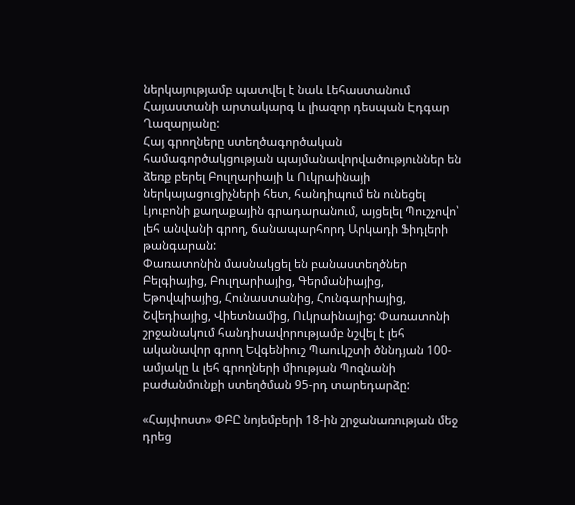ներկայությամբ պատվել է նաև Լեհաստանում Հայաստանի արտակարգ և լիազոր դեսպան Էդգար Ղազարյանը:
Հայ գրողները ստեղծագործական համագործակցության պայմանավորվածություններ են ձեռք բերել Բուլղարիայի և Ուկրաինայի ներկայացուցիչների հետ, հանդիպում են ունեցել Լյուբոնի քաղաքային գրադարանում, այցելել Պուշչովո՝ լեհ անվանի գրող, ճանապարհորդ Արկադի Ֆիդլերի թանգարան:
Փառատոնին մասնակցել են բանաստեղծներ Բելգիայից, Բուլղարիայից, Գերմանիայից, Եթովպիայից, Հունաստանից, Հունգարիայից, Շվեդիայից, Վիետնամից, Ուկրաինայից: Փառատոնի շրջանակում հանդիսավորությամբ նշվել է լեհ ականավոր գրող Եվգենիուշ Պաուկշտի ծննդյան 100-ամյակը և լեհ գրողների միության Պոզնանի բաժանմունքի ստեղծման 95-րդ տարեդարձը:

«Հայփոստ» ՓԲԸ նոյեմբերի 18-ին շրջանառության մեջ դրեց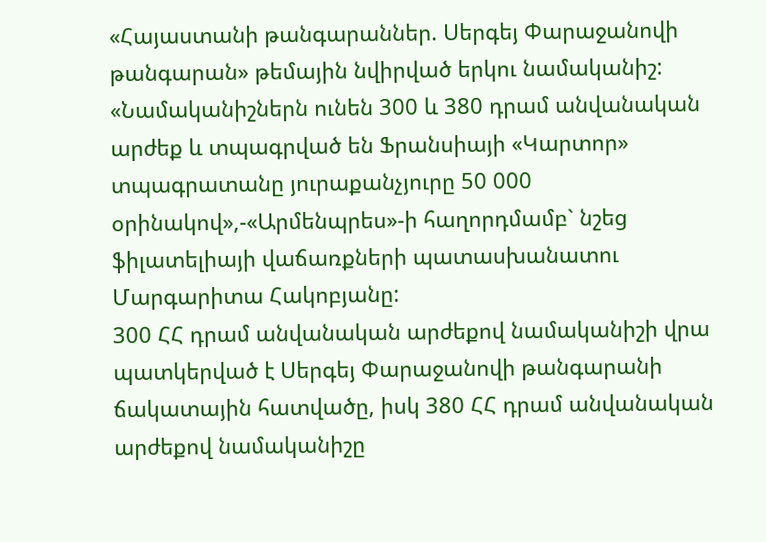«Հայաստանի թանգարաններ. Սերգեյ Փարաջանովի թանգարան» թեմային նվիրված երկու նամականիշ: «Նամականիշներն ունեն 300 և 380 դրամ անվանական արժեք և տպագրված են Ֆրանսիայի «Կարտոր» տպագրատանը յուրաքանչյուրը 50 000 օրինակով»,-«Արմենպրես»-ի հաղորդմամբ` նշեց ֆիլատելիայի վաճառքների պատասխանատու Մարգարիտա Հակոբյանը:
300 ՀՀ դրամ անվանական արժեքով նամականիշի վրա պատկերված է Սերգեյ Փարաջանովի թանգարանի ճակատային հատվածը, իսկ 380 ՀՀ դրամ անվանական արժեքով նամականիշը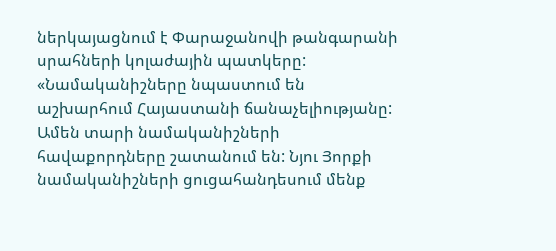ներկայացնում է Փարաջանովի թանգարանի սրահների կոլաժային պատկերը:
«Նամականիշները նպաստում են աշխարհում Հայաստանի ճանաչելիությանը: Ամեն տարի նամականիշների հավաքորդները շատանում են: Նյու Յորքի նամականիշների ցուցահանդեսում մենք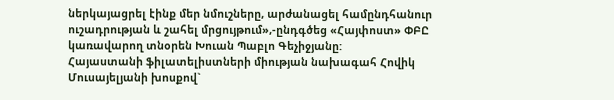ներկայացրել էինք մեր նմուշները, արժանացել համընդհանուր ուշադրության և շահել մրցույթում»,-ընդգծեց «Հայփոստ» ՓԲԸ կառավարող տնօրեն Խուան Պաբլո Գեչիջյանը:
Հայաստանի ֆիլատելիստների միության նախագահ Հովիկ Մուսայելյանի խոսքով`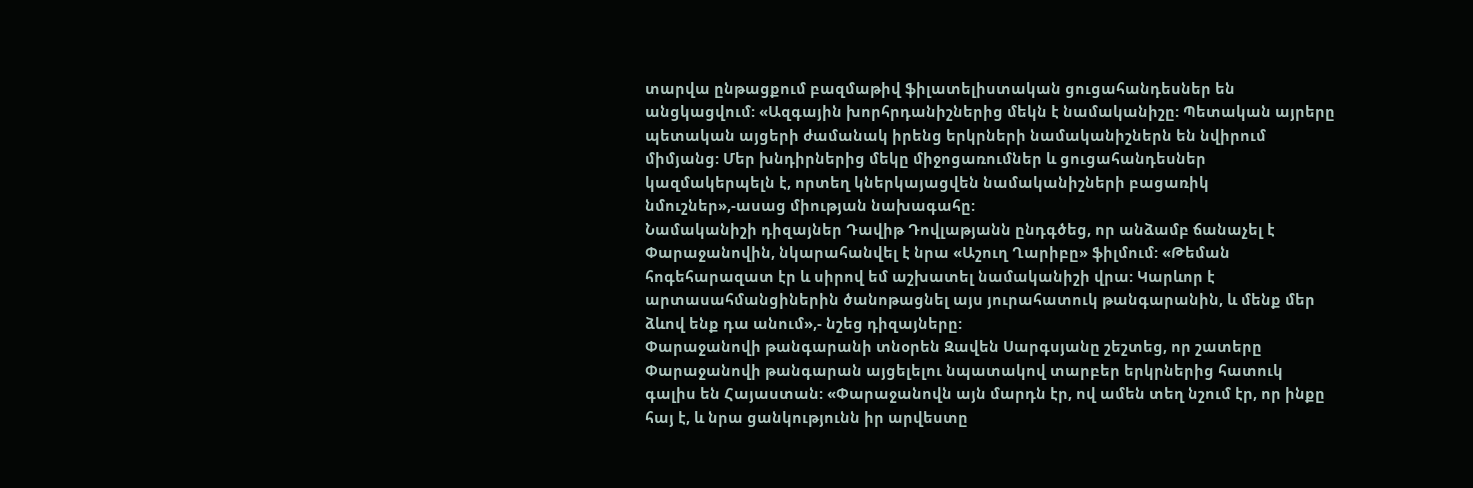տարվա ընթացքում բազմաթիվ ֆիլատելիստական ցուցահանդեսներ են անցկացվում: «Ազգային խորհրդանիշներից մեկն է նամականիշը: Պետական այրերը պետական այցերի ժամանակ իրենց երկրների նամականիշներն են նվիրում միմյանց: Մեր խնդիրներից մեկը միջոցառումներ և ցուցահանդեսներ կազմակերպելն է, որտեղ կներկայացվեն նամականիշների բացառիկ նմուշներ»,-ասաց միության նախագահը:
Նամականիշի դիզայներ Դավիթ Դովլաթյանն ընդգծեց, որ անձամբ ճանաչել է Փարաջանովին, նկարահանվել է նրա «Աշուղ Ղարիբը» ֆիլմում: «Թեման հոգեհարազատ էր և սիրով եմ աշխատել նամականիշի վրա: Կարևոր է արտասահմանցիներին ծանոթացնել այս յուրահատուկ թանգարանին, և մենք մեր ձևով ենք դա անում»,- նշեց դիզայները:
Փարաջանովի թանգարանի տնօրեն Զավեն Սարգսյանը շեշտեց, որ շատերը Փարաջանովի թանգարան այցելելու նպատակով տարբեր երկրներից հատուկ գալիս են Հայաստան: «Փարաջանովն այն մարդն էր, ով ամեն տեղ նշում էր, որ ինքը հայ է, և նրա ցանկությունն իր արվեստը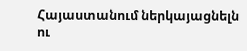Հայաստանում ներկայացնելն ու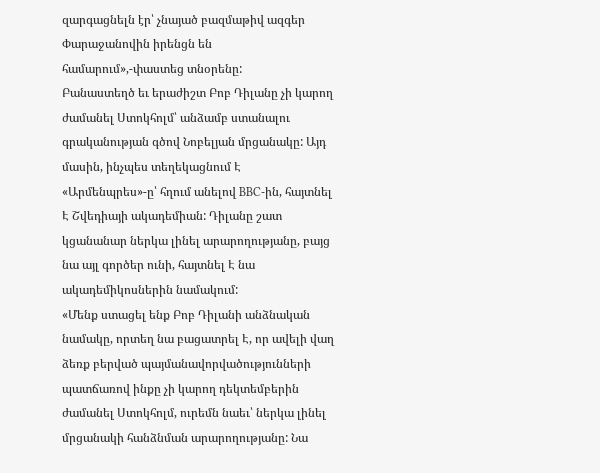զարգացնելն էր՝ չնայած բազմաթիվ ազգեր Փարաջանովին իրենցն են համարում»,-փաստեց տնօրենը:
Բանաստեղծ եւ երաժիշտ Բոբ Դիլանը չի կարող ժամանել Ստոկհոլմ՝ անձամբ ստանալու գրականության գծով Նոբելյան մրցանակը: Այդ մասին, ինչպես տեղեկացնում Է «Արմենպրես»-ը՝ հղում անելով BBC-ին, հայտնել Է Շվեդիայի ակադեմիան: Դիլանը շատ կցանանար ներկա լինել արարողությանը, բայց նա այլ գործեր ունի, հայտնել Է նա ակադեմիկոսներին նամակում:
«Մենք ստացել ենք Բոբ Դիլանի անձնական նամակը, որտեղ նա բացատրել Է, որ ավելի վաղ ձեռք բերված պայմանավորվածությունների պատճառով ինքը չի կարող դեկտեմբերին ժամանել Ստոկհոլմ, ուրեմն նաեւ՝ ներկա լինել մրցանակի հանձնման արարողությանը: Նա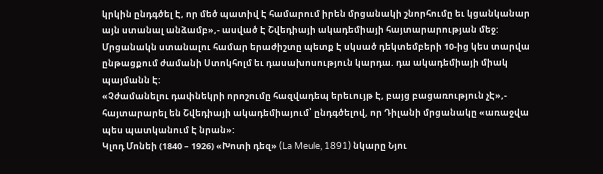կրկին ընդգծել Է, որ մեծ պատիվ Է համարում իրեն մրցանակի շնորհումը եւ կցանկանար այն ստանալ անձամբ»,- ասված Է Շվեդիայի ակադեմիայի հայտարարության մեջ:
Մրցանակն ստանալու համար երաժիշտը պետք Է սկսած դեկտեմբերի 10-ից կես տարվա ընթացքում ժամանի Ստոկհոլմ եւ դասախոսություն կարդա. դա ակադեմիայի միակ պայմանն Է:
«Չժամանելու դափնեկրի որոշումը հազվադեպ երեւույթ Է, բայց բացառություն չԷ»,- հայտարարել են Շվեդիայի ակադեմիայում՝ ընդգծելով, որ Դիլանի մրցանակը «առաջվա պես պատկանում Է նրան»:
Կլոդ Մոնեի (1840 – 1926) «Խոտի դեզ» (La Meule, 1891) նկարը Նյու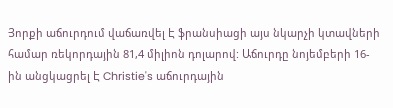Յորքի աճուրդում վաճառվել Է ֆրանսիացի այս նկարչի կտավների համար ռեկորդային 81,4 միլիոն դոլարով: Աճուրդը նոյեմբերի 16-ին անցկացրել Է Christie's աճուրդային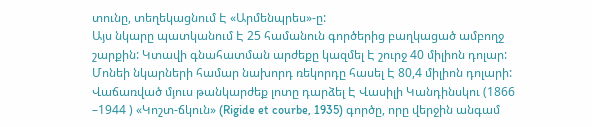տունը, տեղեկացնում Է «Արմենպրես»-ը:
Այս նկարը պատկանում Է 25 համանուն գործերից բաղկացած ամբողջ շարքին: Կտավի գնահատման արժեքը կազմել Է շուրջ 40 միլիոն դոլար: Մոնեի նկարների համար նախորդ ռեկորդը հասել Է 80,4 միլիոն դոլարի:
Վաճառված մյուս թանկարժեք լոտը դարձել Է Վասիլի Կանդինսկու (1866 –1944 ) «Կոշտ-ճկուն» (Rigide et courbe, 1935) գործը, որը վերջին անգամ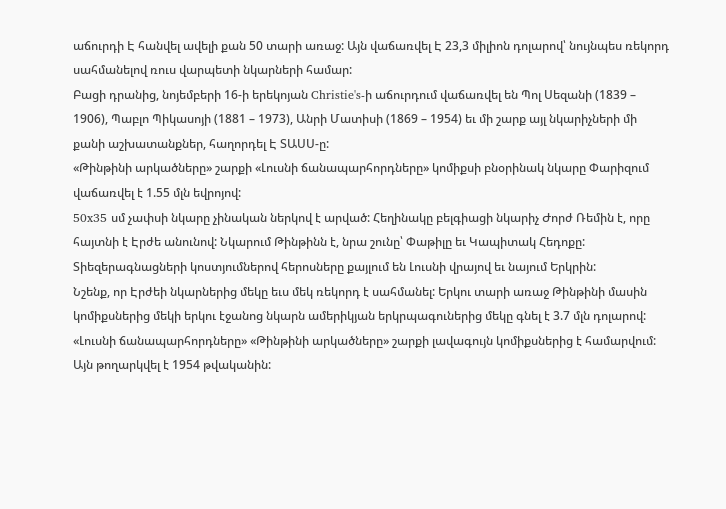աճուրդի Է հանվել ավելի քան 50 տարի առաջ: Այն վաճառվել Է 23,3 միլիոն դոլարով՝ նույնպես ռեկորդ սահմանելով ռուս վարպետի նկարների համար:
Բացի դրանից, նոյեմբերի 16-ի երեկոյան Christie's-ի աճուրդում վաճառվել են Պոլ Սեզանի (1839 – 1906), Պաբլո Պիկասոյի (1881 – 1973), Անրի Մատիսի (1869 – 1954) եւ մի շարք այլ նկարիչների մի քանի աշխատանքներ, հաղորդել Է ՏԱՍՍ-ը:
«Թինթինի արկածները» շարքի «Լուսնի ճանապարհորդները» կոմիքսի բնօրինակ նկարը Փարիզում վաճառվել է 1.55 մլն եվրոյով:
50x35 սմ չափսի նկարը չինական ներկով է արված: Հեղինակը բելգիացի նկարիչ Ժորժ Ռեմին է, որը հայտնի է Էրժե անունով: Նկարում Թինթինն է, նրա շունը՝ Փաթիլը եւ Կապիտակ Հեդոքը: Տիեզերագնացների կոստյումներով հերոսները քայլում են Լուսնի վրայով եւ նայում Երկրին:
Նշենք, որ Էրժեի նկարներից մեկը եւս մեկ ռեկորդ է սահմանել: Երկու տարի առաջ Թինթինի մասին կոմիքսներից մեկի երկու էջանոց նկարն ամերիկյան երկրպագուներից մեկը գնել է 3.7 մլն դոլարով:
«Լուսնի ճանապարհորդները» «Թինթինի արկածները» շարքի լավագույն կոմիքսներից է համարվում: Այն թողարկվել է 1954 թվականին: